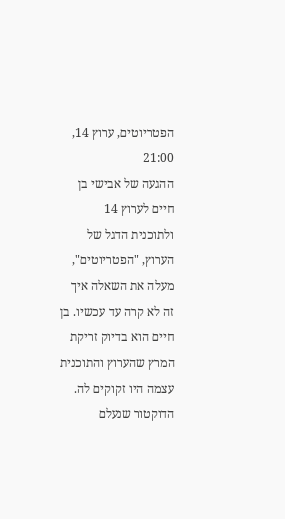הפטריוטים, ערוץ 14, 21:00
ההגעה של אבישי בן חיים לערוץ 14 ולתוכנית הדגל של הערוץ, "הפטריוטים", מעלה את השאלה איך זה לא קרה עד עכשיו. בן חיים הוא בדיוק זריקת המרץ שהערוץ והתוכנית עצמה היו זקוקים לה.
הדוקטור שנעלם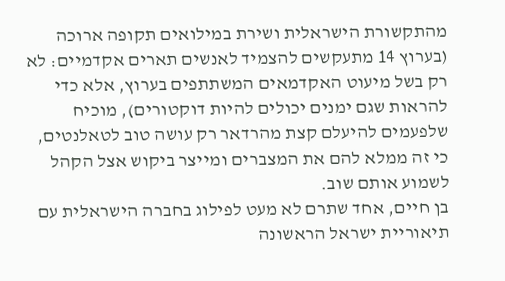מהתקשורת הישראלית ושירת במילואים תקופה ארוכה (בערוץ 14 מתעקשים להצמיד לאנשים תארים אקדמיים: לא רק בשל מיעוט האקדמאים המשתתפים בערוץ, אלא כדי להראות שגם ימנים יכולים להיות דוקטורים), מוכיח שלפעמים להיעלם קצת מהרדאר רק עושה טוב לטאלנטים, כי זה ממלא להם את המצברים ומייצר ביקוש אצל הקהל לשמוע אותם שוב.
בן חיים, אחד שתרם לא מעט לפילוג בחברה הישראלית עם תיאוריית ישראל הראשונה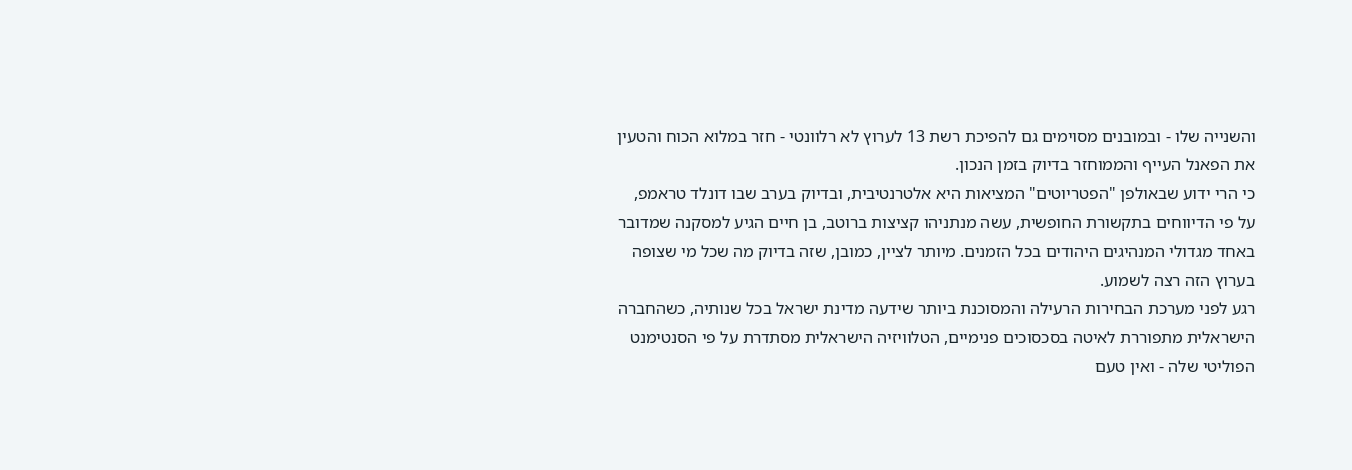והשנייה שלו - ובמובנים מסוימים גם להפיכת רשת 13 לערוץ לא רלוונטי - חזר במלוא הכוח והטעין את הפאנל העייף והממוחזר בדיוק בזמן הנכון.
כי הרי ידוע שבאולפן "הפטריוטים" המציאות היא אלטרנטיבית, ובדיוק בערב שבו דונלד טראמפ, על פי הדיווחים בתקשורת החופשית, עשה מנתניהו קציצות ברוטב, בן חיים הגיע למסקנה שמדובר באחד מגדולי המנהיגים היהודים בכל הזמנים. מיותר לציין, כמובן, שזה בדיוק מה שכל מי שצופה בערוץ הזה רצה לשמוע.
רגע לפני מערכת הבחירות הרעילה והמסוכנת ביותר שידעה מדינת ישראל בכל שנותיה, כשהחברה הישראלית מתפוררת לאיטה בסכסוכים פנימיים, הטלוויזיה הישראלית מסתדרת על פי הסנטימנט הפוליטי שלה - ואין טעם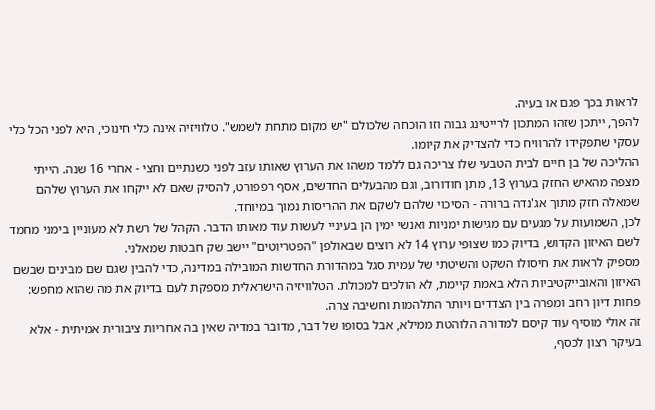לראות בכך פגם או בעיה.
להפך, ייתכן שזהו המתכון לרייטינג גבוה וזו הוכחה שלכולם "יש מקום מתחת לשמש". טלוויזיה אינה כלי חינוכי, היא לפני הכל כלי עסקי שתפקידו להרוויח כדי להצדיק את קיומו.
ההליכה של בן חיים לבית הטבעי שלו צריכה גם ללמד משהו את הערוץ שאותו עזב לפני כשנתיים וחצי - אחרי 16 שנה. הייתי מצפה מהאיש החזק בערוץ 13, מתן חודורוב, וגם מהבעלים החדשים, אסף רפפורט, להסיק שאם לא ייקחו את הערוץ שלהם שמאלה חזק מתוך אג'נדה ברורה - הסיכוי שלהם לשקם את ההריסות נמוך במיוחד.
לכן, השמועות על מגעים עם מגישות ימניות ואנשי ימין הן בעיניי לעשות עוד מאותו הדבר. הקהל של רשת לא מעוניין בימני מחמד לשם האיזון הקדוש, בדיוק כמו שצופי ערוץ 14 לא רוצים שבאולפן "הפטריוטים" יישב שק חבטות שמאלני.
מספיק לראות את חיסולו השקט והשיטתי של עמית סגל במהדורת החדשות המובילה במדינה, כדי להבין שגם שם מבינים שבשם האיזון והאובייקטיביות הלא באמת קיימת, לא הולכים למכולת. הטלוויזיה הישראלית מספקת לעם בדיוק את מה שהוא מחפש: פחות דיון רחב ומפרה בין הצדדים ויותר התלהמות וחשיבה צרה.
זה אולי מוסיף עוד קיסם למדורה הלוהטת ממילא, אבל בסופו של דבר, מדובר במדיה שאין בה אחריות ציבורית אמיתית - אלא בעיקר רצון לכסף,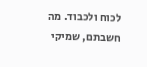לכוח ולכבוד. מה חשבתם, שמיקי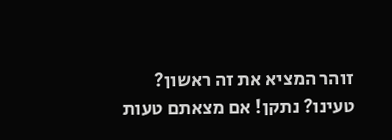זוהר המציא את זה ראשון?
טעינו? נתקן! אם מצאתם טעות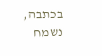בכתבה, נשמח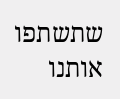שתשתפו אותנו